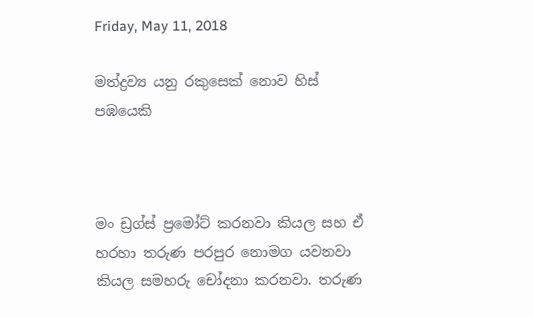Friday, May 11, 2018

මත්ද්‍රව්‍ය යනු රකුසෙක් නොව හිස් පඹයෙකි



මං ඩ්‍රග්ස් ප්‍රමෝට් කරනවා කියල සහ ඒ හරහා තරුණ පරපුර නොමග යවනවා කියල සමහරු චෝදනා කරනවා. තරුණ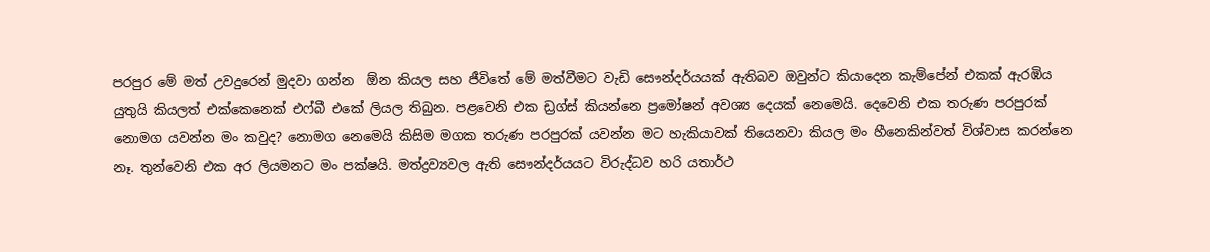පරපුර මේ මත් උවදුරෙන් මුදවා ගන්න  ඕන කියල සහ ජීවිතේ මේ මත්වීමට වැඩි සෞන්දර්යයක් ඇතිබව ඔවුන්ට කියාදෙන කැම්පේන් එකක් ඇරඹිය යුතුයි කියලත් එක්කෙනෙක් එෆ්බී එකේ ලියල තිබුන. පළවෙනි එක ඩ්‍රග්ස් කියන්නෙ ප්‍රමෝෂන් අවශ්‍ය දෙයක් නෙමෙයි. දෙවෙනි එක තරුණ පරපුරක් නොමග යවන්න මං කවුද? නොමග නෙමෙයි කිසිම මගක තරුණ පරපුරක් යවන්න මට හැකියාවක් තියෙනවා කියල මං හීනෙකින්වත් විශ්වාස කරන්නෙ නෑ. තුන්වෙනි එක අර ලියමනට මං පක්ෂයි. මත්ද්‍රව්‍යවල ඇති සෞන්දර්යයට විරුද්ධව හරි යතාර්ථ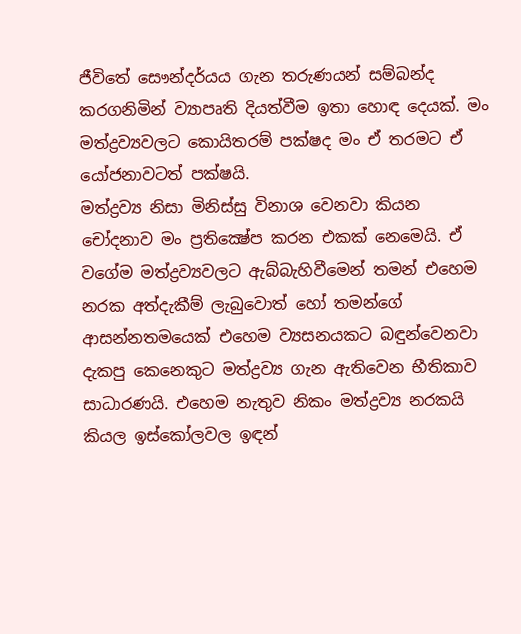ජීවිතේ සෞන්දර්යය ගැන තරුණයන් සම්බන්ද කරගනිමින් ව්‍යාපෘති දියත්වීම ඉතා හොඳ දෙයක්. මං මත්ද්‍රව්‍යවලට කොයිතරම් පක්ෂද මං ඒ තරමට ඒ යෝජනාවටත් පක්ෂයි.
මත්ද්‍රව්‍ය නිසා මිනිස්සු විනාශ වෙනවා කියන චෝදනාව මං ප්‍රතික්‍ෂේප කරන එකක් නෙමෙයි. ඒ වගේම මත්ද්‍රව්‍යවලට ඇබ්බැහිවීමෙන් තමන් එහෙම නරක අත්දැකීම් ලැබුවොත් හෝ තමන්ගේ ආසන්නතමයෙක් එහෙම ව්‍යසනයකට බඳුන්වෙනවා දැකපු කෙනෙකුට මත්ද්‍රව්‍ය ගැන ඇතිවෙන භීතිකාව සාධාරණයි. එහෙම නැතුව නිකං මත්ද්‍රව්‍ය නරකයි කියල ඉස්කෝලවල ඉඳන්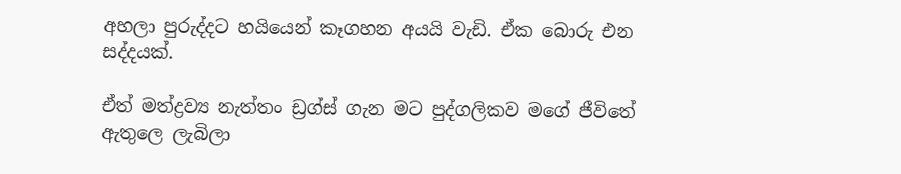අහලා පුරුද්දට හයියෙන් කෑගහන අයයි වැඩි. ඒක බොරු එන සද්දයක්.

ඒත් මත්ද්‍රව්‍ය නැත්තං ඩ්‍රග්ස් ගැන මට පුද්ගලිකව මගේ ජීවිතේ ඇතුලෙ ලැබිලා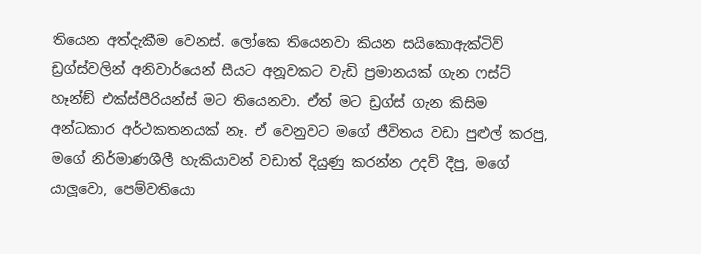තියෙන අත්දැකීම වෙනස්. ලෝකෙ තියෙනවා කියන සයිකොඇක්ටිව් ඩ්‍රග්ස්වලින් අනිවාර්යෙන් සීයට අනූවකට වැඩි ප්‍රමානයක් ගැන ෆස්ට් හෑන්ඞ් එක්ස්පීරියන්ස් මට තියෙනවා. ඒත් මට ඩ්‍රග්ස් ගැන කිසිම අන්ධකාර අර්ථකතනයක් නෑ. ඒ වෙනුවට මගේ ජීවිතය වඩා පුළුල් කරපු, මගේ නිර්මාණශීලී හැකියාවන් වඩාත් දියුණු කරන්න උදව් දීපු, මගේ යාලූවො, පෙම්වතියො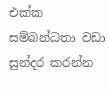එක්ක සම්බන්ධතා වඩා සුන්දර කරන්න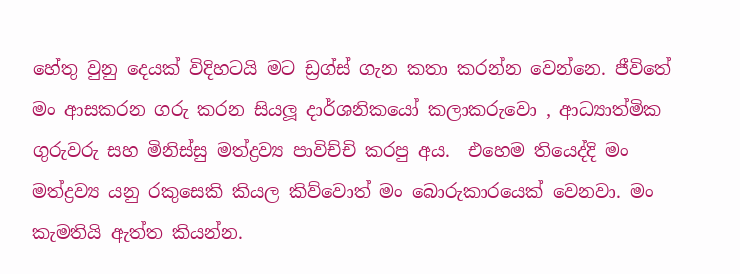හේතු වුනු දෙයක් විදිහටයි මට ඩ්‍රග්ස් ගැන කතා කරන්න වෙන්නෙ. ජීවිතේ මං ආසකරන ගරු කරන සියලූ දාර්ශනිකයෝ කලාකරුවො , ආධ්‍යාත්මික ගුරුවරු සහ මිනිස්සු මත්ද්‍රව්‍ය පාවිච්චි කරපු අය.  එහෙම තියෙද්දි මං මත්ද්‍රව්‍ය යනු රකුසෙකි කියල කිව්වොත් මං බොරුකාරයෙක් වෙනවා. මං කැමතියි ඇත්ත කියන්න.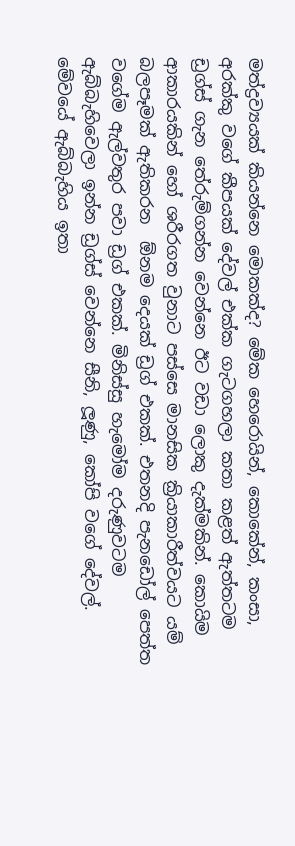මත්ද්‍රව්‍යයක් කියන්නෙ මොකක්ද? මේක හෙරොයින්, කොකේන්, කංසා, අරක්කු වගේ කීපයක් දේවල් එක්ක ගැටගහලා කතා කළත් ඇත්තටම ඩ්‍රග්ස් ගැන තේරුම්ගන්න වෙන්නෙ ඊට වඩා ලොකු දැක්මකින්. කොයිම ආකාරයකින් හෝ ශරීරගත වුනාට පස්සෙ මානසික ක්‍රියාකාරීත්වයට යම් බලපෑමක් ඇතිකරන  ඕනම දෙයක් ඩ්‍රග් එකක්. එතනදි පැනඩෝල් පෙත්ත වගේම ඇල්වතුර පවා ඩ්‍රග් එකක්. මිනිස්සු හැමෝම දරුණුවටම ඇබ්බැහිවෙලා ඉන්න ඩ්‍රග්ස් වෙන්නෙ සීනි, ලූණු, කෝපි වගේ දේවල්. මේවයේ ඇබ්බැහිය ඉතා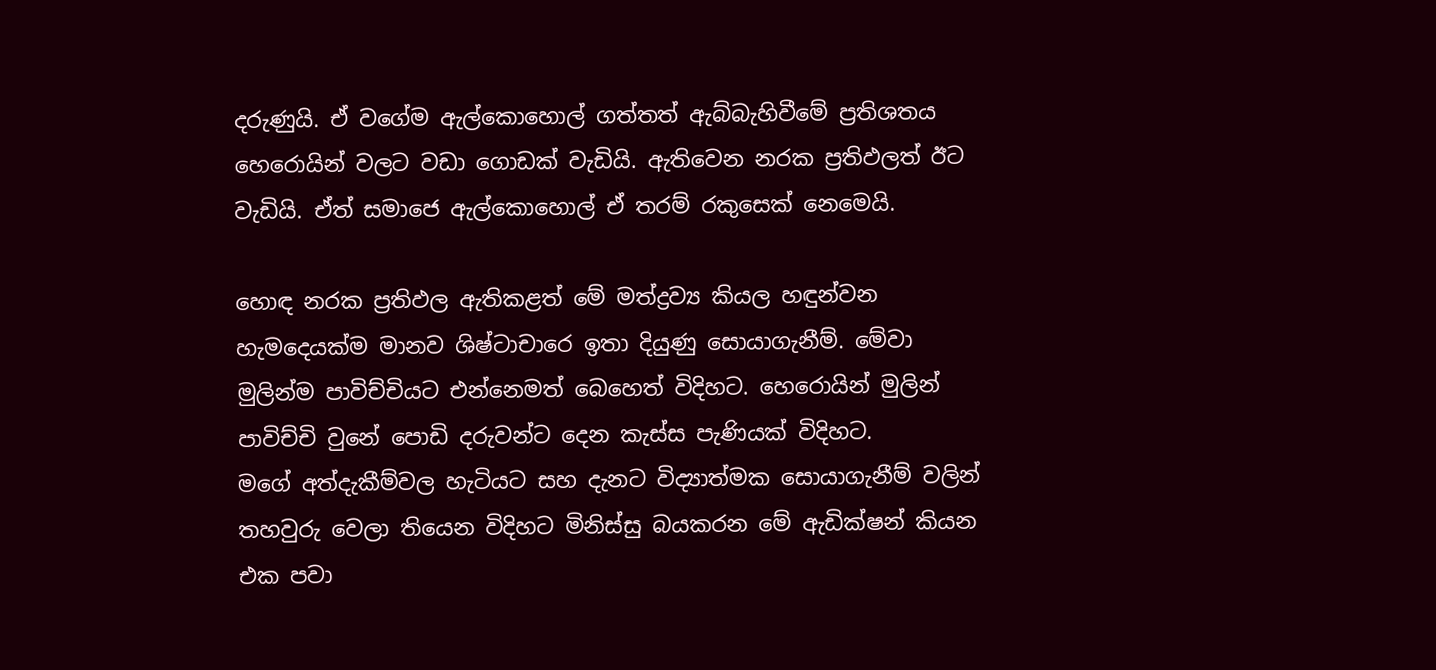දරුණුයි. ඒ වගේම ඇල්කොහොල් ගත්තත් ඇබ්බැහිවීමේ ප්‍රතිශතය හෙරොයින් වලට වඩා ගොඩක් වැඩියි. ඇතිවෙන නරක ප්‍රතිඵලත් ඊට වැඩියි. ඒත් සමාජෙ ඇල්කොහොල් ඒ තරම් රකුසෙක් නෙමෙයි.

හොඳ නරක ප්‍රතිඵල ඇතිකළත් මේ මත්ද්‍රව්‍ය කියල හඳුන්වන හැමදෙයක්ම මානව ශිෂ්ටාචාරෙ ඉතා දියුණු සොයාගැනීම්. මේවා මුලින්ම පාවිච්චියට එන්නෙමත් බෙහෙත් විදිහට. හෙරොයින් මුලින් පාවිච්චි වුනේ පොඩි දරුවන්ට දෙන කැස්ස පැණියක් විදිහට.
මගේ අත්දැකීම්වල හැටියට සහ දැනට විද්‍යාත්මක සොයාගැනීම් වලින් තහවුරු වෙලා තියෙන විදිහට මිනිස්සු බයකරන මේ ඇඩික්ෂන් කියන එක පවා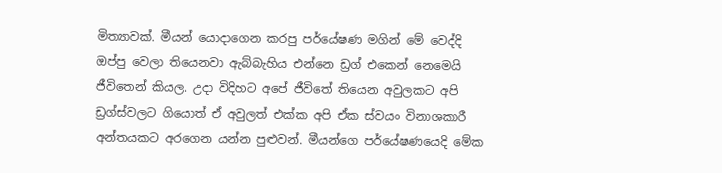මිත්‍යාවක්. මීයන් යොදාගෙන කරපු පර්යේෂණ මගින් මේ වෙද්දි ඔප්පු වෙලා තියෙනවා ඇබ්බැහිය එන්නෙ ඩ්‍රග් එකෙන් නෙමෙයි ජීවිතෙන් කියල. උදා විදිහට අපේ ජීවිතේ තියෙන අවුලකට අපි ඩ්‍රග්ස්වලට ගියොත් ඒ අවුලත් එක්ක අපි ඒක ස්වයං විනාශකාරී අන්තයකට අරගෙන යන්න පුළුවන්. මීයන්ගෙ පර්යේෂණයෙදි මේක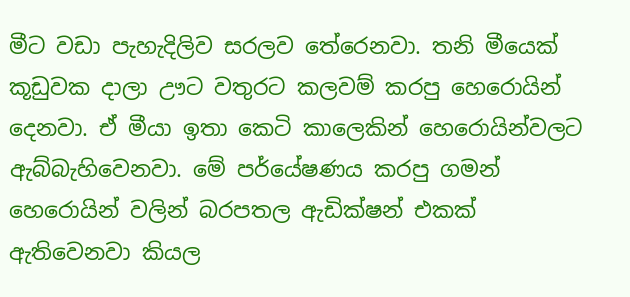මීට වඩා පැහැදිලිව සරලව තේරෙනවා. තනි මීයෙක් කූඩුවක දාලා ඌට වතුරට කලවම් කරපු හෙරොයින් දෙනවා. ඒ මීයා ඉතා කෙටි කාලෙකින් හෙරොයින්වලට ඇබ්බැහිවෙනවා. මේ පර්යේෂණය කරපු ගමන් හෙරොයින් වලින් බරපතල ඇඩික්ෂන් එකක් ඇතිවෙනවා කියල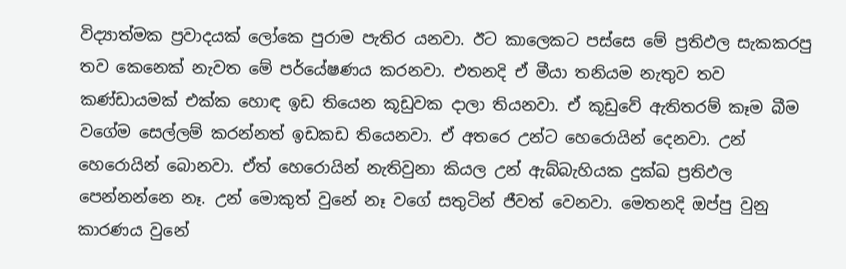විද්‍යාත්මක ප්‍රවාදයක් ලෝකෙ පුරාම පැතිර යනවා. ඊට කාලෙකට පස්සෙ මේ ප්‍රතිඵල සැකකරපු තව කෙනෙක් නැවත මේ පර්යේෂණය කරනවා. එතනදි ඒ මීයා තනියම නැතුව තව කණ්ඩායමක් එක්ක හොඳ ඉඩ තියෙන කූඩුවක දාලා තියනවා. ඒ කූඩුවේ ඇතිතරම් කෑම බීම වගේම සෙල්ලම් කරන්නත් ඉඩකඩ තියෙනවා. ඒ අතරෙ උන්ට හෙරොයින් දෙනවා. උන් හෙරොයින් බොනවා. ඒත් හෙරොයින් නැතිවුනා කියල උන් ඇබ්බැහියක දුක්ඛ ප්‍රතිඵල පෙන්නන්නෙ නෑ. උන් මොකුත් වුනේ නෑ වගේ සතුටින් ජීවත් වෙනවා. මෙතනදි ඔප්පු වුනු කාරණය වුනේ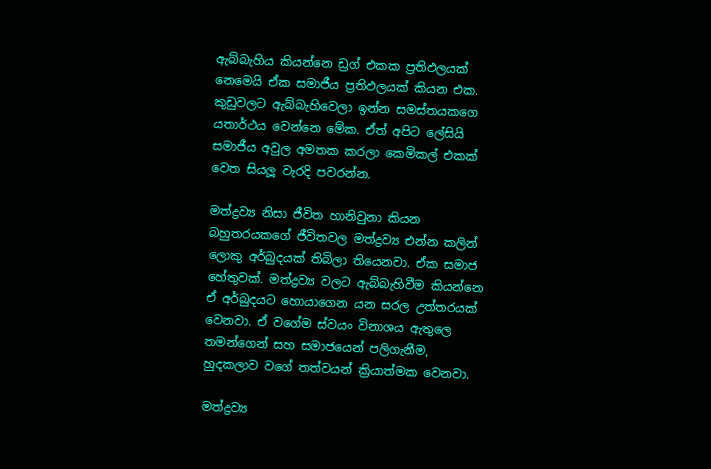ඇබ්බැහිය කියන්නෙ ඩ්‍රග් එකක ප්‍රතිඵලයක් නෙමෙයි ඒක සමාජීය ප්‍රතිඵලයක් කියන එක. කුඩුවලට ඇබ්බැහිවෙලා ඉන්න සමස්තයකගෙ යතාර්ථය වෙන්නෙ මේක. ඒත් අපිට ලේසියි සමාජීය අවුල අමතක කරලා කෙමිකල් එකක් වෙත සියලූ වැරදි පවරන්න.

මත්ද්‍රව්‍ය නිසා ජීවිත හානිවුනා කියන බහුතරයකගේ ජීවිතවල මත්ද්‍රව්‍ය එන්න කලින් ලොකු අර්බුදයක් තිබිලා තියෙනවා. ඒක සමාජ හේතුවක්. මත්ද්‍රව්‍ය වලට ඇබ්බැහිවීම කියන්නෙ ඒ අර්බුදයට හොයාගෙන යන සරල උත්තරයක් වෙනවා. ඒ වගේම ස්වයං විනාශය ඇතුලෙ තමන්ගෙන් සහ සමාජයෙන් පලිගැනීම, හුදකලාව වගේ තත්වයන් ක්‍රියාත්මක වෙනවා.

මත්ද්‍රව්‍ය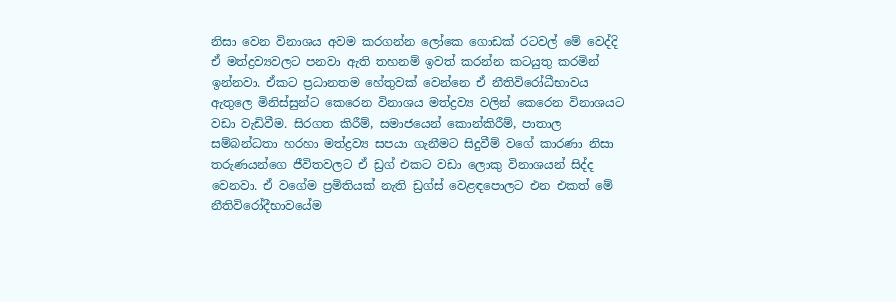නිසා වෙන විනාශය අවම කරගන්න ලෝකෙ ගොඩක් රටවල් මේ වෙද්දි ඒ මත්ද්‍රව්‍යවලට පනවා ඇති තහනම් ඉවත් කරන්න කටයුතු කරමින් ඉන්නවා. ඒකට ප්‍රධානතම හේතුවක් වෙන්නෙ ඒ නීතිවිරෝධීභාවය ඇතුලෙ මිනිස්සුන්ට කෙරෙන විනාශය මත්ද්‍රව්‍ය වලින් කෙරෙන විනාශයට වඩා වැඩිවීම. සිරගත කිරීම්, සමාජයෙන් කොන්කිරීම්, පාතාල සම්බන්ධතා හරහා මත්ද්‍රව්‍ය සපයා ගැනීමට සිදුවීම් වගේ කාරණා නිසා තරුණයන්ගෙ ජීවිතවලට ඒ ඩ්‍රග් එකට වඩා ලොකු විනාශයන් සිද්ද වෙනවා. ඒ වගේම ප්‍රමිතියක් නැති ඩ්‍රග්ස් වෙළඳපොලට එන එකත් මේ නීතිවිරෝදීභාවයේම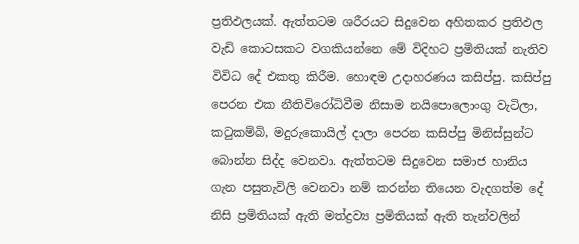ප්‍රතිඵලයක්. ඇත්තටම ශරීරයට සිදුවෙන අහිතකර ප්‍රතිඵල වැඩි කොටසකට වගකියන්නෙ මේ විදිහට ප්‍රමිතියක් නැතිව විවිධ දේ එකතු කිරීම. හොඳම උදාහරණය කසිප්පු. කසිප්පු පෙරන එක නීතිවිරෝධිවීම නිසාම නයිපොලොංගු වැටිලා, කටුකම්බි, මදුරුකොයිල් දාලා පෙරන කසිප්පු මිනිස්සුන්ට බොන්න සිද්ද වෙනවා. ඇත්තටම සිදුවෙන සමාජ හානිය ගැන පසුතැවිලි වෙනවා නම් කරන්න තියෙන වැදගත්ම දේ නිසි ප්‍රමිතියක් ඇති මත්ද්‍රව්‍ය ප්‍රමිතියක් ඇති තැන්වලින්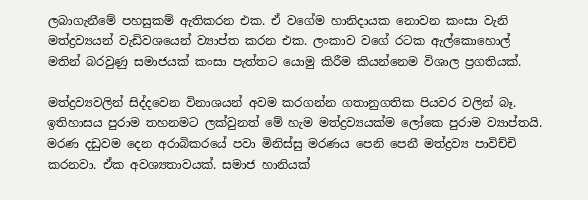ලබාගැනීමේ පහසුකම් ඇතිකරන එක. ඒ වගේම හානිදායක නොවන කංසා වැනි මත්ද්‍රව්‍යයන් වැඩිවශයෙන් ව්‍යාප්ත කරන එක. ලංකාව වගේ රටක ඇල්කොහොල් මතින් බරවුණු සමාජයක් කංසා පැත්තට යොමු කිරීම කියන්නෙම විශාල ප්‍රගතියක්.

මත්ද්‍රව්‍යවලින් සිද්දවෙන විනාශයන් අවම කරගන්න ගතානුගතික පියවර වලින් බෑ. ඉතිහාසය පුරාම තහනමට ලක්වුනත් මේ හැම මත්ද්‍රව්‍යයක්ම ලෝකෙ පුරාම ව්‍යාප්තයි. මරණ දඩුවම දෙන අරාබිකරයේ පවා මිනිස්සු මරණය පෙනි පෙනී මත්ද්‍රව්‍ය පාවිච්චි කරනවා. ඒක අවශ්‍යතාවයක්. සමාජ හානියක්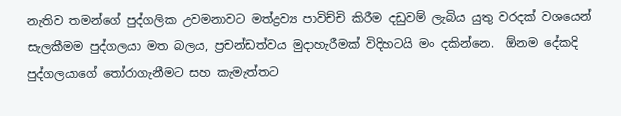නැතිව තමන්ගේ පුද්ගලික උවමනාවට මත්ද්‍රව්‍ය පාවිච්චි කිරීම දඩුවම් ලැබිය යුතු වරදක් වශයෙන් සැලකීමම පුද්ගලයා මත බලය, ප්‍රචන්ඩත්වය මුදාහැරීමක් විදිහටයි මං දකින්නෙ.  ඕනම දේකදි පුද්ගලයාගේ තෝරාගැනීමට සහ කැමැත්තට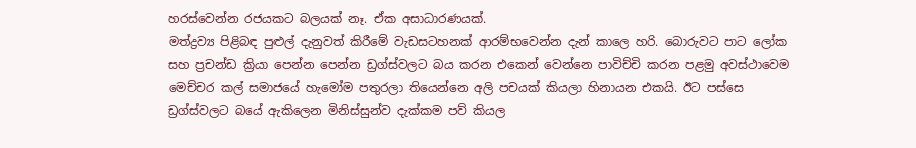හරස්වෙන්න රජයකට බලයක් නෑ. ඒක අසාධාරණයක්.
මත්ද්‍රව්‍ය පිළිබඳ පුළුල් දැනුවත් කිරීමේ වැඩසටහනක් ආරම්භවෙන්න දැන් කාලෙ හරි. බොරුවට පාට ලෝක සහ ප්‍රචන්ඩ ක්‍රියා පෙන්න පෙන්න ඩ්‍රග්ස්වලට බය කරන එකෙන් වෙන්නෙ පාවිච්චි කරන පළමු අවස්ථාවෙම මෙච්චර කල් සමාජයේ හැමෝම පතුරලා තියෙන්නෙ අලි පචයක් කියලා හිනායන එකයි. ඊට පස්සෙ ඩ්‍රග්ස්වලට බයේ ඇකිලෙන මිනිස්සුන්ව දැක්කම පව් කියල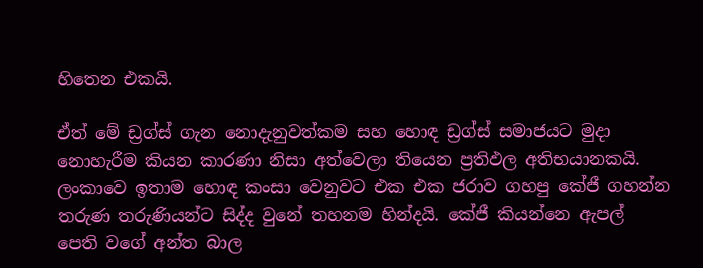හිතෙන එකයි.

ඒත් මේ ඩ්‍රග්ස් ගැන නොදැනුවත්කම සහ හොඳ ඩ්‍රග්ස් සමාජයට මුදා නොහැරීම කියන කාරණා නිසා අත්වෙලා තියෙන ප්‍රතිඵල අතිභයානකයි. ලංකාවෙ ඉතාම හොඳ කංසා වෙනුවට එක එක ජරාව ගහපු කේජී ගහන්න තරුණ තරුණියන්ට සිද්ද වුනේ තහනම හින්දයි. කේජී කියන්නෙ ඇපල් පෙති වගේ අන්ත බාල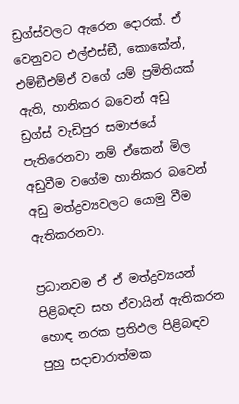ඩ්‍රග්ස්වලට ඇරෙන දොරක්. ඒ වෙනුවට එල්එස්ඞී, කොකේන්, එම්ඞීඑම්ඒ වගේ යම් ප්‍රමිතියක් ඇති, හානිකර බවෙන් අඩු ඩ්‍රග්ස් වැඩිපුර සමාජයේ පැතිරෙනවා නම් ඒකෙන් මිල අඩුවීම වගේම හානිකර බවෙන් අඩු මත්ද්‍රව්‍යවලට යොමු වීම ඇතිකරනවා.

ප්‍රධානවම ඒ ඒ මත්ද්‍රව්‍යයන් පිළිබඳව සහ ඒවායින් ඇතිකරන හොඳ නරක ප්‍රතිඵල පිළිබඳව පුහු සදාචාරාත්මක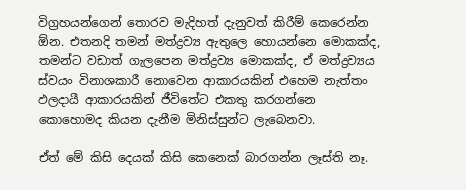විග්‍රහයන්ගෙන් තොරව මැදිහත් දැනුවත් කිරීම් කෙරෙන්න  ඕන. එතනදි තමන් මත්ද්‍රව්‍ය ඇතුලෙ හොයන්නෙ මොකක්ද, තමන්ට වඩාත් ගැලපෙන මත්ද්‍රව්‍ය මොකක්ද, ඒ මත්ද්‍රව්‍යය ස්වයං විනාශකාරී නොවෙන ආකාරයකින් එහෙම නැත්තං ඵලදායී ආකාරයකින් ජීවිතේට එකතු කරගන්නෙ කොහොමද කියන දැනීම මිනිස්සුන්ට ලැබෙනවා.

ඒත් මේ කිසි දෙයක් කිසි කෙනෙක් බාරගන්න ලෑස්ති නෑ.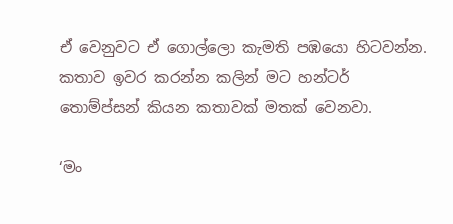ඒ වෙනුවට ඒ ගොල්ලො කැමති පඹයො හිටවන්න. කතාව ඉවර කරන්න කලින් මට හන්ටර් තොම්ප්සන් කියන කතාවක් මතක් වෙනවා.

‘මං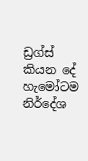ඩ්‍රග්ස් කියන දේ හැමෝටම නිර්දේශ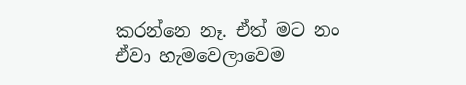කරන්නෙ නෑ. ඒත් මට නං ඒවා හැමවෙලාවෙම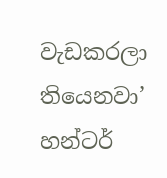වැඩකරලා තියෙනවා’
හන්ටර්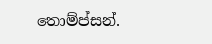තොම්ප්සන්.